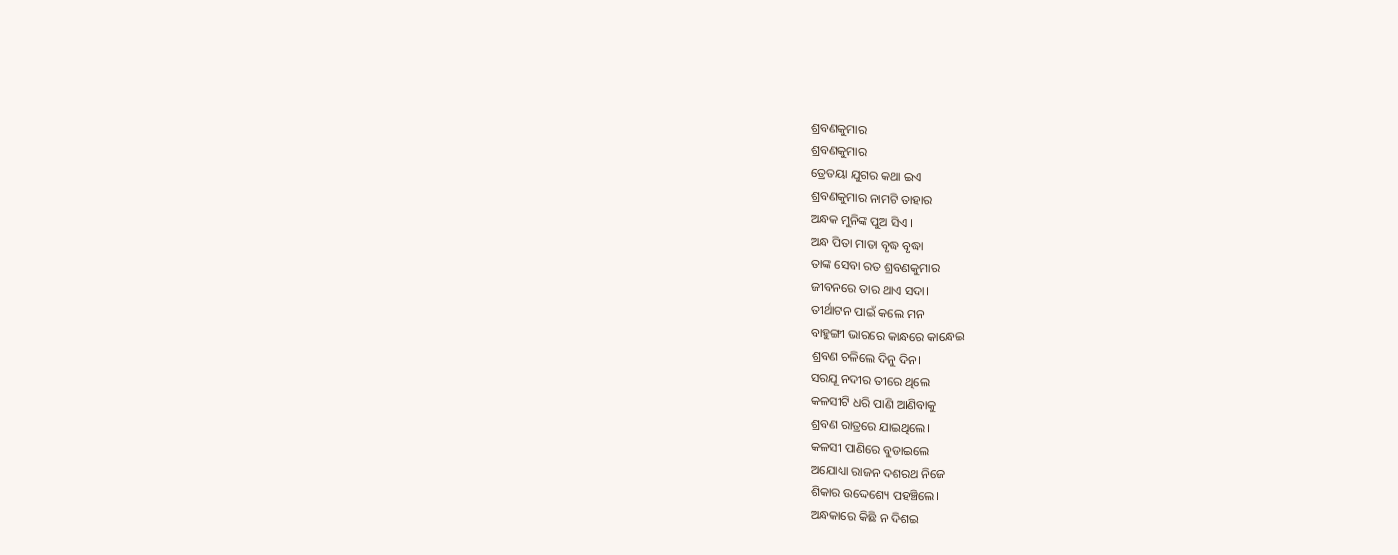ଶ୍ରବଣକୁମାର
ଶ୍ରବଣକୁମାର
ତ୍ରେତୟା ଯୁଗର କଥା ଇଏ
ଶ୍ରବଣକୁମାର ନାମଟି ତାହାର
ଅନ୍ଧକ ମୁନିଙ୍କ ପୁଅ ସିଏ ।
ଅନ୍ଧ ପିତା ମାତା ବୃଦ୍ଧ ବୃଦ୍ଧା
ତାଙ୍କ ସେବା ରତ ଶ୍ରବଣକୁମାର
ଜୀବନରେ ତାର ଥାଏ ସଦା।
ତୀର୍ଥାଟନ ପାଇଁ କଲେ ମନ
ବାହୁଙ୍ଗୀ ଭାରରେ କାନ୍ଧରେ କାନ୍ଧେଇ
ଶ୍ରବଣ ଚଳିଲେ ଦିନୁ ଦିନ।
ସରଯୂ ନଦୀର ତୀରେ ଥିଲେ
କଳସୀଟି ଧରି ପାଣି ଆଣିବାକୁ
ଶ୍ରବଣ ରାତ୍ରରେ ଯାଇଥିଲେ।
କଳସୀ ପାଣିରେ ବୁଡାଇଲେ
ଅଯୋଧ୍ୟା ରାଜନ ଦଶରଥ ନିଜେ
ଶିକାର ଉଦ୍ଦେଶ୍ୟେ ପହଞ୍ଚିଲେ।
ଅନ୍ଧକାରେ କିଛି ନ ଦିଶଇ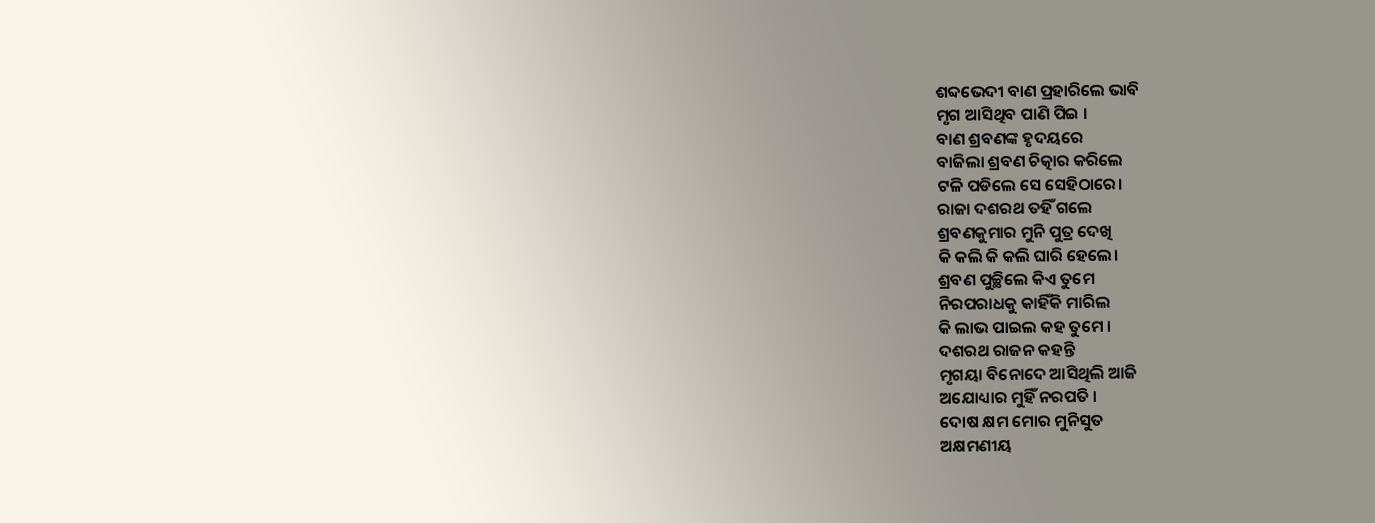ଶବ୍ଦଭେଦୀ ବାଣ ପ୍ରହାରିଲେ ଭାବି
ମୃଗ ଆସିଥିବ ପାଣି ପିଇ ।
ବାଣ ଶ୍ରବଣଙ୍କ ହୃଦୟରେ
ବାଜିଲା ଶ୍ରବଣ ଚିତ୍କାର କରିଲେ
ଟଳି ପଡିଲେ ସେ ସେହିଠାରେ।
ରାଜା ଦଶରଥ ତହିଁ ଗଲେ
ଶ୍ରବଣକୁମାର ମୁନି ପୁତ୍ର ଦେଖି
କି କଲି କି କଲି ଘାରି ହେଲେ।
ଶ୍ରବଣ ପୁଚ୍ଛିଲେ କିଏ ତୁମେ
ନିରପରାଧକୁ କାହିଁକି ମାରିଲ
କି ଲାଭ ପାଇଲ କହ ତୁମେ ।
ଦଶରଥ ରାଜନ କହନ୍ତି
ମୃଗୟା ବିନୋଦେ ଆସିଥିଲି ଆଜି
ଅଯୋଧ୍ୟାର ମୁହିଁ ନରପତି ।
ଦୋଷ କ୍ଷମ ମୋର ମୁନିସୁତ
ଅକ୍ଷମଣୀୟ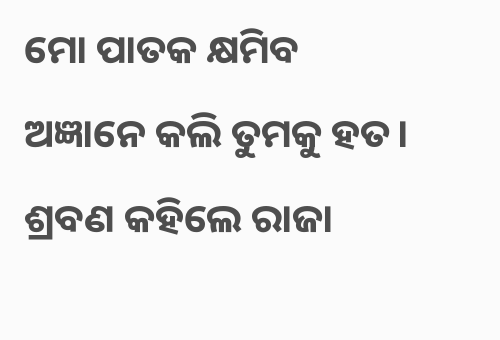ମୋ ପାତକ କ୍ଷମିବ
ଅଜ୍ଞାନେ କଲି ତୁମକୁ ହତ।
ଶ୍ରବଣ କହିଲେ ରାଜା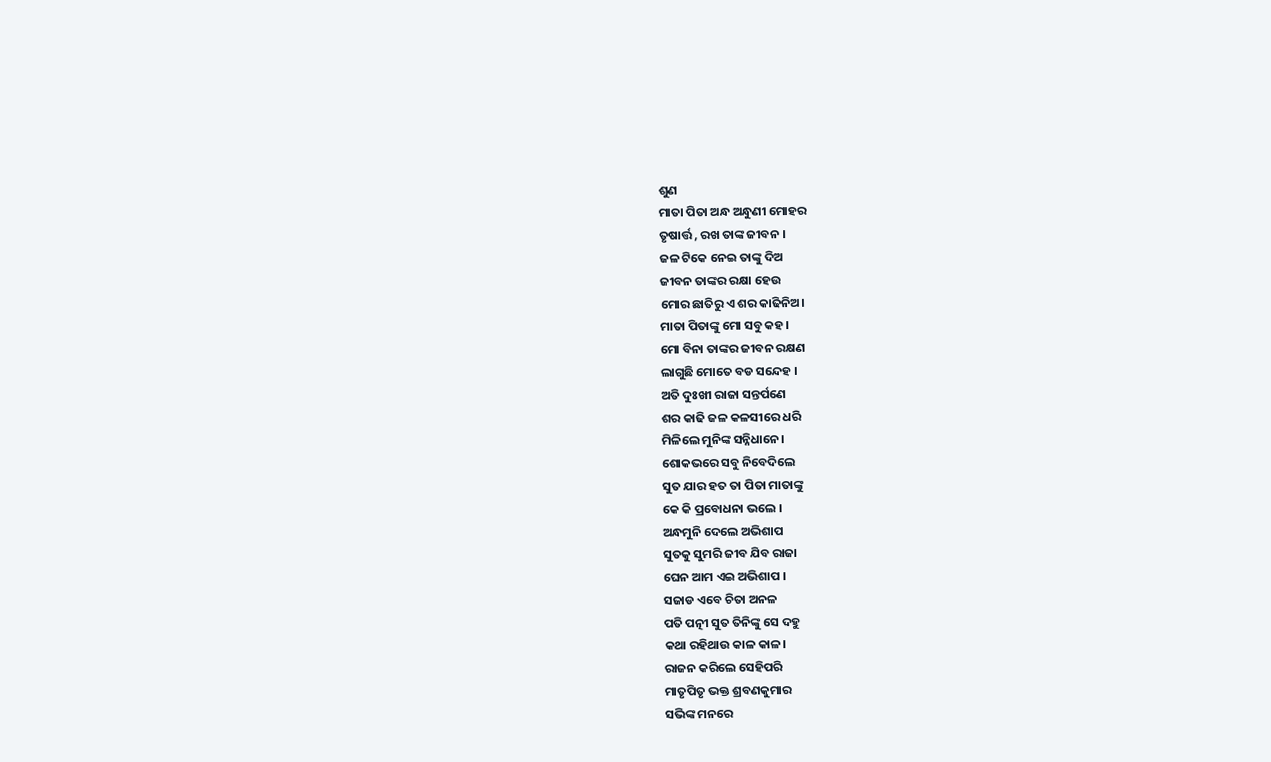ଶୁଣ
ମାତା ପିତା ଅନ୍ଧ ଅନ୍ଧୁଣୀ ମୋହର
ତୃଷାର୍ତ୍ତ , ରଖ ତାଙ୍କ ଜୀବନ ।
ଜଳ ଟିକେ ନେଇ ତାଙ୍କୁ ଦିଅ
ଜୀବନ ତାଙ୍କର ରକ୍ଷା ହେଉ
ମୋର ଛାତିରୁ ଏ ଶର କାଢିନିଅ।
ମାତା ପିତାଙ୍କୁ ମୋ ସବୁ କହ।
ମୋ ବିନା ତାଙ୍କର ଜୀବନ ରକ୍ଷଣ
ଲାଗୁଛି ମୋତେ ବଡ ସନ୍ଦେହ ।
ଅତି ଦୁଃଖୀ ରାଜା ସନ୍ତର୍ପଣେ
ଶର କାଢି ଜଳ କଳସୀରେ ଧରି
ମିଳିଲେ ମୁନିଙ୍କ ସନ୍ନିଧାନେ।
ଶୋକଭରେ ସବୁ ନିବେଦିଲେ
ସୁତ ଯାର ହତ ତା ପିତା ମାତାଙ୍କୁ
କେ କି ପ୍ରବୋଧନା ଭଲେ ।
ଅନ୍ଧମୁନି ଦେଲେ ଅଭିଶାପ
ସୁତକୁ ସୁମରି ଜୀବ ଯିବ ରାଜା
ଘେନ ଆମ ଏଇ ଅଭିଶାପ ।
ସଜାଡ ଏବେ ଚିତା ଅନଳ
ପତି ପତ୍ନୀ ସୁତ ତିନିଙ୍କୁ ସେ ଦହୁ
କଥା ରହିଥାଉ କାଳ କାଳ।
ରାଜନ କରିଲେ ସେହିପରି
ମାତୃପିତୃ ଭକ୍ତ ଶ୍ରବଣକୁମାର
ସଭିଙ୍କ ମନରେ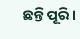ଛନ୍ତି ପୂରି।